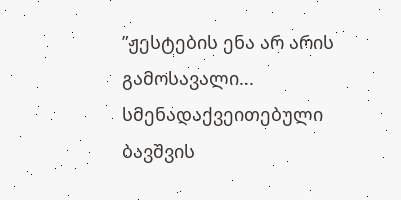”ჟესტების ენა არ არის გამოსავალი... სმენადაქვეითებული ბავშვის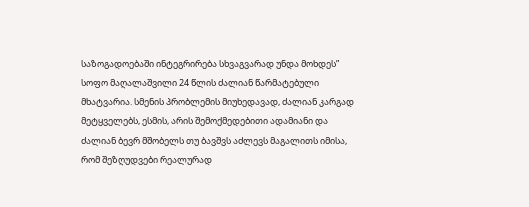საზოგადოებაში ინტეგრირება სხვაგვარად უნდა მოხდეს” სოფო მაღალაშვილი 24 წლის ძალიან წარმატებული მხატვარია. სმენის პრობლემის მიუხედავად, ძალიან კარგად მეტყველებს, ესმის, არის შემოქმედებითი ადამიანი და ძალიან ბევრ მშობელს თუ ბავშვს აძლევს მაგალითს იმისა, რომ შეზღუდვები რეალურად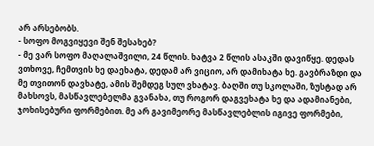არ არსებობს.
- სოფო მოგვიყევი შენ შესახებ?
- მე ვარ სოფო მაღალაშვილი, 24 წლის. ხატვა 2 წლის ასაკში დავიწყე. დედას ვთხოვე, ჩემთვის ხე დაეხატა, დედამ არ ვიციო, არ დამიხატა ხე. გავბრაზდი და მე თვითონ დავხატე, ამის შემდეგ სულ ვხატავ. ბაღში თუ სკოლაში, ზუსტად არ მახსოვს, მასწავლებელმა გვანახა, თუ როგორ დაგვეხატა ხე და ადამიანები, ჯოხისებური ფორმებით. მე არ გავიმეორე მასწავლებლის იგივე ფორმები,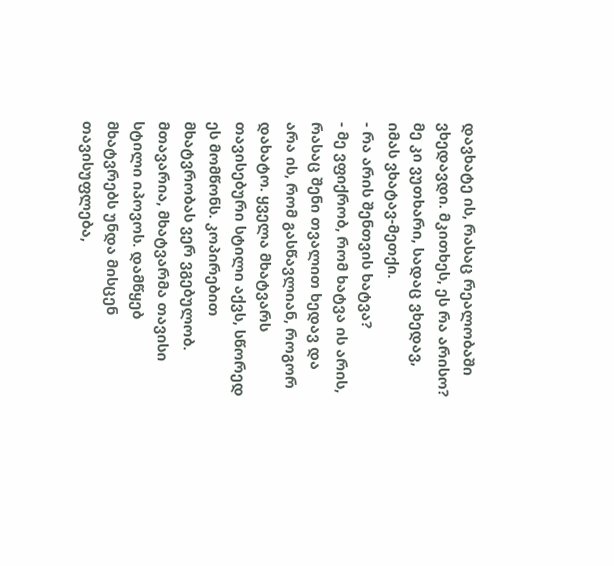დავხატე ის, რასაც რეალობაში ვხედავდი. მკითხეს, ეს რა არისო? მე კი ვუთხარი, სადაც ვხედავ, იმას ვხატავ-მეთქი.
- რა არის შენთვის ხატვა?
- მე ვფიქრობ, რომ ხატვა ის არის, რასაც შენი თვალით ხედავ და არა ის, რომ გასწავლიან, როგორ დახატო. ყველა მხატვარს თავისებური სტილი აქვს, სწორედ ეს მომწონს. კოპირებით მხატვრობას ვერ ვგებულობ. მთავარია, მხატვარმა თავისი სტილი იპოვოს. დამწყებ მხატვრებს უნდა მისცენ თავისუფლება,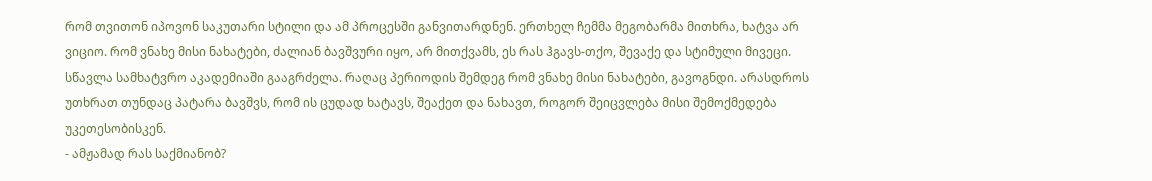რომ თვითონ იპოვონ საკუთარი სტილი და ამ პროცესში განვითარდნენ. ერთხელ ჩემმა მეგობარმა მითხრა, ხატვა არ ვიციო. რომ ვნახე მისი ნახატები, ძალიან ბავშვური იყო, არ მითქვამს, ეს რას ჰგავს-თქო, შევაქე და სტიმული მივეცი. სწავლა სამხატვრო აკადემიაში გააგრძელა. რაღაც პერიოდის შემდეგ რომ ვნახე მისი ნახატები, გავოგნდი. არასდროს უთხრათ თუნდაც პატარა ბავშვს, რომ ის ცუდად ხატავს, შეაქეთ და ნახავთ, როგორ შეიცვლება მისი შემოქმედება უკეთესობისკენ.
- ამჟამად რას საქმიანობ?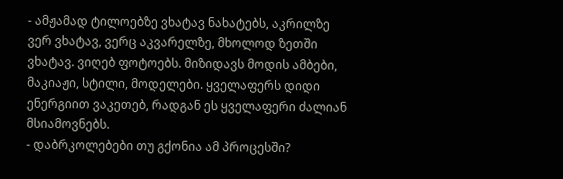- ამჟამად ტილოებზე ვხატავ ნახატებს, აკრილზე ვერ ვხატავ, ვერც აკვარელზე, მხოლოდ ზეთში ვხატავ. ვიღებ ფოტოებს. მიზიდავს მოდის ამბები, მაკიაჟი, სტილი, მოდელები. ყველაფერს დიდი ენერგიით ვაკეთებ, რადგან ეს ყველაფერი ძალიან მსიამოვნებს.
- დაბრკოლებები თუ გქონია ამ პროცესში?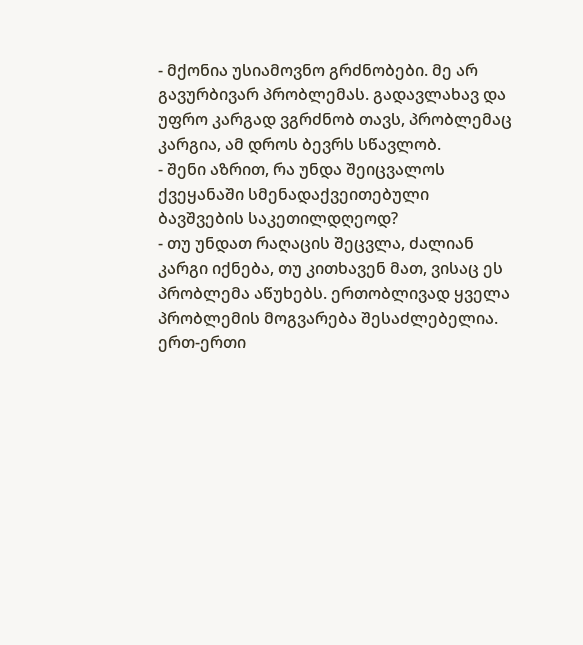- მქონია უსიამოვნო გრძნობები. მე არ გავურბივარ პრობლემას. გადავლახავ და უფრო კარგად ვგრძნობ თავს, პრობლემაც კარგია, ამ დროს ბევრს სწავლობ.
- შენი აზრით, რა უნდა შეიცვალოს ქვეყანაში სმენადაქვეითებული ბავშვების საკეთილდღეოდ?
- თუ უნდათ რაღაცის შეცვლა, ძალიან კარგი იქნება, თუ კითხავენ მათ, ვისაც ეს პრობლემა აწუხებს. ერთობლივად ყველა პრობლემის მოგვარება შესაძლებელია. ერთ-ერთი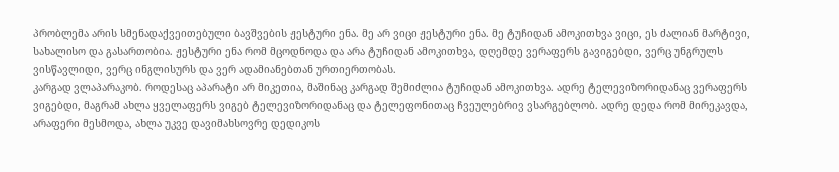პრობლემა არის სმენადაქვეითებული ბავშვების ჟესტური ენა. მე არ ვიცი ჟესტური ენა. მე ტუჩიდან ამოკითხვა ვიცი, ეს ძალიან მარტივი, სახალისო და გასართობია. ჟესტური ენა რომ მცოდნოდა და არა ტუჩიდან ამოკითხვა, დღემდე ვერაფერს გავიგებდი, ვერც უნგრულს ვისწავლიდი, ვერც ინგლისურს და ვერ ადამიანებთან ურთიერთობას.
კარგად ვლაპარაკობ. როდესაც აპარატი არ მიკეთია, მაშინაც კარგად შემიძლია ტუჩიდან ამოკითხვა. ადრე ტელევიზორიდანაც ვერაფერს ვიგებდი, მაგრამ ახლა ყველაფერს ვიგებ ტელევიზორიდანაც და ტელეფონითაც ჩვეულებრივ ვსარგებლობ. ადრე დედა რომ მირეკავდა, არაფერი მესმოდა, ახლა უკვე დავიმახსოვრე დედიკოს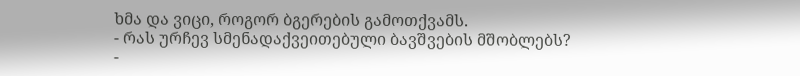ხმა და ვიცი, როგორ ბგერების გამოთქვამს.
- რას ურჩევ სმენადაქვეითებული ბავშვების მშობლებს?
-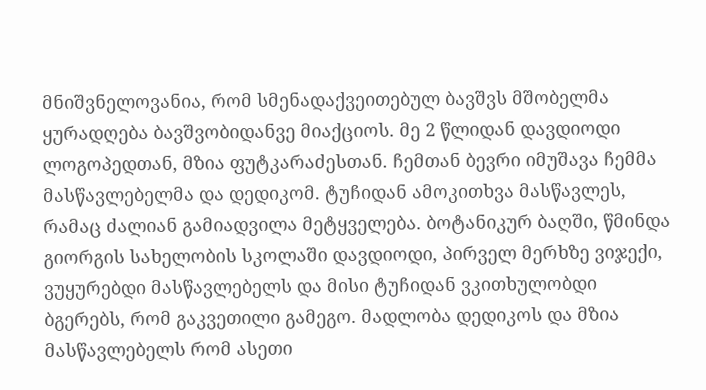მნიშვნელოვანია, რომ სმენადაქვეითებულ ბავშვს მშობელმა ყურადღება ბავშვობიდანვე მიაქციოს. მე 2 წლიდან დავდიოდი ლოგოპედთან, მზია ფუტკარაძესთან. ჩემთან ბევრი იმუშავა ჩემმა მასწავლებელმა და დედიკომ. ტუჩიდან ამოკითხვა მასწავლეს, რამაც ძალიან გამიადვილა მეტყველება. ბოტანიკურ ბაღში, წმინდა გიორგის სახელობის სკოლაში დავდიოდი, პირველ მერხზე ვიჯექი, ვუყურებდი მასწავლებელს და მისი ტუჩიდან ვკითხულობდი ბგერებს, რომ გაკვეთილი გამეგო. მადლობა დედიკოს და მზია მასწავლებელს რომ ასეთი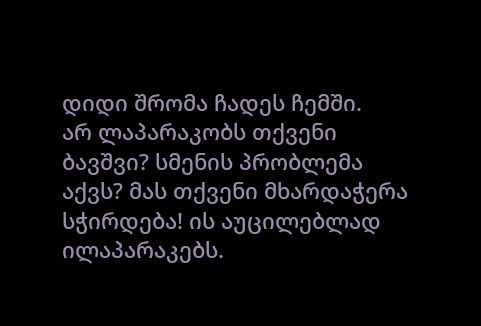დიდი შრომა ჩადეს ჩემში.
არ ლაპარაკობს თქვენი ბავშვი? სმენის პრობლემა აქვს? მას თქვენი მხარდაჭერა სჭირდება! ის აუცილებლად ილაპარაკებს.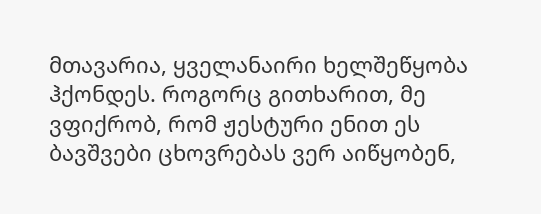მთავარია, ყველანაირი ხელშეწყობა ჰქონდეს. როგორც გითხარით, მე ვფიქრობ, რომ ჟესტური ენით ეს ბავშვები ცხოვრებას ვერ აიწყობენ,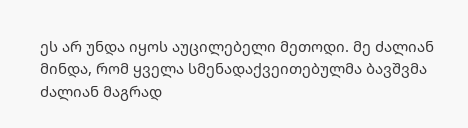ეს არ უნდა იყოს აუცილებელი მეთოდი. მე ძალიან მინდა, რომ ყველა სმენადაქვეითებულმა ბავშვმა ძალიან მაგრად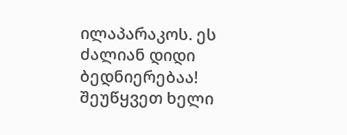ილაპარაკოს. ეს ძალიან დიდი ბედნიერებაა! შეუწყვეთ ხელი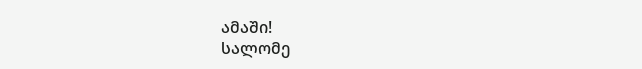ამაში!
სალომე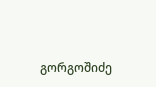გორგოშიძე